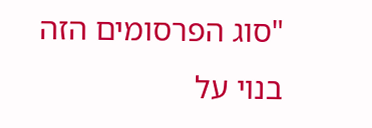"סוג הפרסומים הזה בנוי על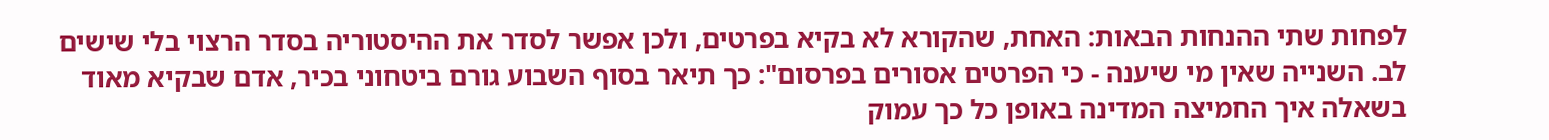לפחות שתי ההנחות הבאות: האחת, שהקורא לא בקיא בפרטים, ולכן אפשר לסדר את ההיסטוריה בסדר הרצוי בלי שישים לב. השנייה שאין מי שיענה - כי הפרטים אסורים בפרסום": כך תיאר בסוף השבוע גורם ביטחוני בכיר, אדם שבקיא מאוד בשאלה איך החמיצה המדינה באופן כל כך עמוק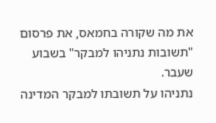את מה שקורה בחמאס, את פרסום "תשובות נתניהו למבקר" בשבוע שעבר.
נתניהו על תשובתו למבקר המדינה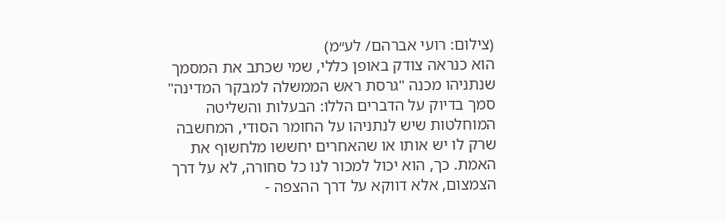(צילום: רועי אברהם/ לע״מ)
הוא כנראה צודק באופן כללי, שמי שכתב את המסמך שנתניהו מכנה "גרסת ראש הממשלה למבקר המדינה" סמך בדיוק על הדברים הללו: הבעלות והשליטה המוחלטות שיש לנתניהו על החומר הסודי, המחשבה שרק לו יש אותו או שהאחרים יחששו מלחשוף את האמת. כך, הוא יכול למכור לנו כל סחורה, לא על דרך הצמצום, אלא דווקא על דרך ההצפה -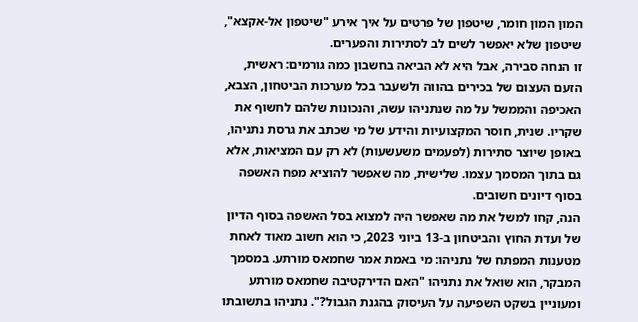המון המון חומר, שיטפון של פרטים על איך אירע "שיטפון אל-אקצא", שיטפון שלא יאפשר לשים לב לסתירות והפערים.
זו הנחה סבירה, אבל היא לא הביאה בחשבון כמה גורמים: ראשית, הזעם העצום של בכירים בהווה ולשעבר בכל מערכות הביטחון, הצבא, האכיפה והממשל על מה שנתניהו עשה, והנכונות שלהם לחשוף את שקריו. שנית, חוסר המקצועיות והידע של מי שכתב את גרסת נתניהו, באופן שיוצר סתירות (לפעמים משעשעות) לא רק עם המציאות, אלא גם בתוך המסמך עצמו. שלישית, מה שאפשר להוציא מפח האשפה בסוף דיונים חשובים.
הנה, קחו למשל את מה שאפשר היה למצוא בסל האשפה בסוף הדיון של ועדת החוץ והביטחון ב-13 ביוני 2023, כי הוא חשוב מאוד לאחת מטענות המפתח של נתניהו: מי באמת אמר שחמאס מורתע. במסמך המבקר, הוא שואל את נתניהו "האם הדירקטיבה שחמאס מורתע ומעוניין בשקט השפיעה על העיסוק בהגנת הגבול?". נתניהו בתשובתו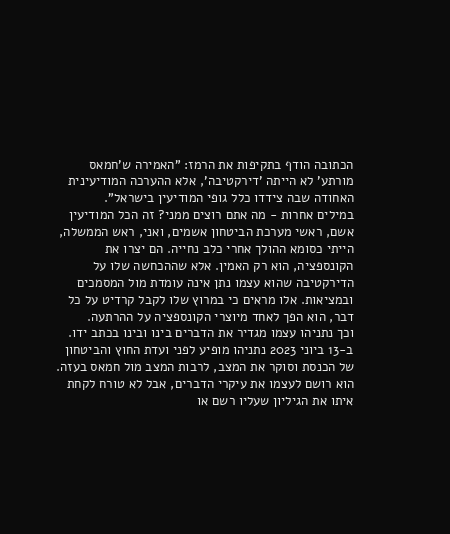הכתובה הודף בתקיפות את הרמז: "האמירה ש'חמאס מורתע' לא הייתה 'דירקטיבה', אלא ההערכה המודיעינית האחודה שבה צידדו כלל גופי המודיעין בישראל".
במילים אחרות - מה אתם רוצים ממני? זה הכל המודיעין אשם, ראשי מערכת הביטחון אשמים, ואני, ראש הממשלה, הייתי כסומא ההולך אחרי כלב נחייה. הם יצרו את הקונספציה, הוא רק האמין. אלא שההכחשה שלו על הדירקטיבה שהוא עצמו נתן אינה עומדת מול המסמכים ובמציאות. אלו מראים כי במרוץ שלו לקבל קרדיט על כל דבר, הוא הפך לאחד מיוצרי הקונספציה על ההרתעה.
וכך נתניהו עצמו מגדיר את הדברים בינו ובינו בכתב ידו. ב-13 ביוני 2023 נתניהו מופיע לפני ועדת החוץ והביטחון של הכנסת וסוקר את המצב, לרבות המצב מול חמאס בעזה. הוא רושם לעצמו את עיקרי הדברים, אבל לא טורח לקחת איתו את הגיליון שעליו רשם או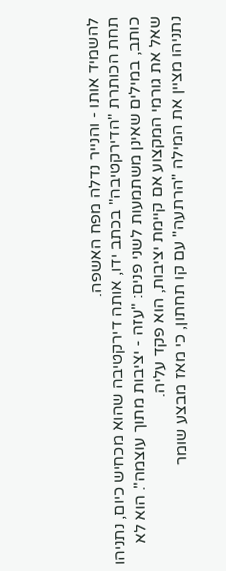להשמיד אותו - והנייר נדלה מפח האשפה.
תחת הכותרת "הדירקטיבה" בכתב ידו, אותה דירקטיבה שהוא מכחיש כיום, נתניהו כותב, במילים שאינן משתמעות לשני פנים: "עזה - יציבות מתוך עוצמה". הוא לא שאל את גורמי המקצוע אם קיימת יציבות, הוא פקד עליה.
נתניהו מציין את המילה "הרתעה" עם קו תחתון, כי מאז מבצע שומר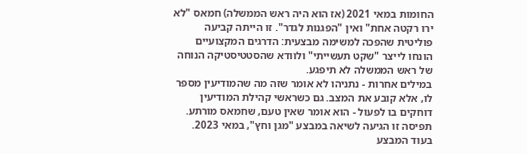החומות במאי 2021 (אז הוא היה ראש הממשלה) חמאס "לא ירו רקטה אחת" ואין "הפגנות לגדר". זו הייתה קביעה פוליטית שהפכה למשימה מבצעית: הדרגים המקצועיים הונחו לייצר "שקט תעשייתי" ולוודא שהסטטיסטיקה הנוחה של ראש הממשלה לא תיפגע.
במילים אחרות - נתניהו לא אומר שזה מה שהמודיעין מספר לו, אלא קובע את המצב. גם כשראשי קהילת המודיעין דוחקים בו לפעול - הוא אומר שאין טעם, שחמאס מורתע.
תפיסה זו הגיעה לשיאה במבצע "מגן וחץ", במאי 2023. בעוד המבצע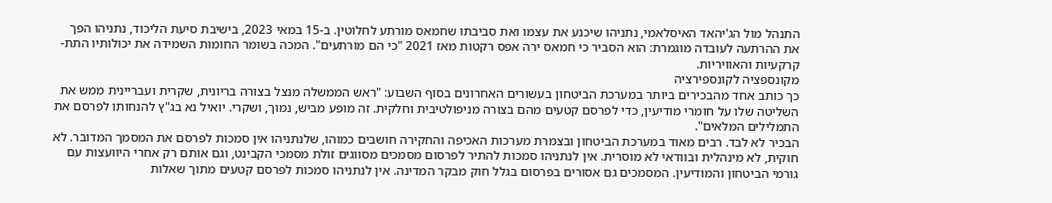התנהל מול הג'יהאד האיסלאמי, נתניהו שיכנע את עצמו ואת סביבתו שחמאס מורתע לחלוטין. ב-15 במאי 2023, בישיבת סיעת הליכוד, נתניהו הפך את ההרתעה לעובדה מוגמרת: הוא הסביר כי חמאס ירה אפס רקטות מאז 2021 "כי הם מורתעים". המכה בשומר החומות השמידה את יכולותיו התת-קרקעיות והאוויריות.
מקונספציה לקונספירציה
כך כותב אחד מהבכירים ביותר במערכת הביטחון בעשורים האחרונים בסוף השבוע: "ראש הממשלה מנצל בצורה בריונית, שקרית ועבריינית ממש את השליטה שלו על חומרי מודיעין, כדי לפרסם קטעים מהם בצורה מניפולטיבית וחלקית. זה מופע מביש, נמוך, ושקרי. יואיל נא בג"ץ להנחותו לפרסם את התמלילים המלאים".
הבכיר לא לבד. רבים מאוד במערכת הביטחון ובצמרת מערכות האכיפה והחקירה חושבים כמוהו, שלנתניהו אין סמכות לפרסם את המסמך המדובר. לא חוקית, לא מינהלית ובוודאי לא מוסרית. אין לנתניהו סמכות להתיר לפרסום מסמכים מסווגים זולת מסמכי הקבינט, וגם אותם רק אחרי היוועצות עם גורמי הביטחון והמודיעין. המסמכים גם אסורים בפרסום בגלל חוק מבקר המדינה. אין לנתניהו סמכות לפרסם קטעים מתוך שאלות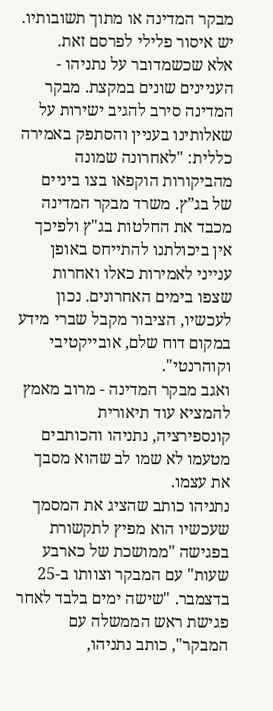מבקר המדינה או מתוך תשובותיו. יש איסור פלילי לפרסם זאת.
אלא שכשמדובר על נתניהו - העניינים שונים במקצת. מבקר המדינה סירב להגיב ישירות על שאלותינו בעניין והסתפק באמירה כללית: "לאחרונה שמונה מהביקורות הוקפאו בצו ביניים של בג”ץ. משרד מבקר המדינה מכבד את החלטות בג"ץ ולפיכך אין ביכולתנו להתייחס באופן ענייני לאמירות כאלו ואחרות שצפו בימים האחרונים. נכון לעכשיו, הציבור מקבל שברי מידע במקום דוח שלם, אובייקטיבי וקוהרנטי".
ואגב מבקר המדינה - מרוב מאמץ להמציא עוד תיאורית קונספירציה, נתניהו והכותבים מטעמו לא שמו לב שהוא מסבך את עצמו.
נתניהו כותב שהציג את המסמך שעכשיו הוא מפיץ לתקשורת בפגישה "ממושכת של כארבע שעות" עם המבקר וצוותו ב-25 בדצמבר. "שישה ימים בלבד לאחר פגישת ראש הממשלה עם המבקר", כותב נתניהו,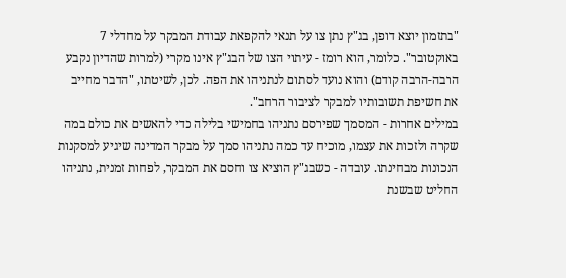"בתזמון יוצא דופן, בג"ץ נתן צו על תנאי להקפאת עבודת המבקר על מחדלי 7 באוקטובר". כלומר, הוא רומז - עיתוי הצו של הבג"ץ אינו מקרי (למרות שהדיון נקבע הרבה-הרבה קודם) והוא נועד לסתום לנתניהו את הפה. לכן, לשיטתו, "הדבר מחייב את חשיפת תשובותיו למבקר לציבור הרחב".
במילים אחרות - המסמך שפירסם נתניהו בחמישי בלילה כדי להאשים את כולם במה שקרה ולזכות את עצמו, מוכיח עד כמה נתניהו סמך על מבקר המדינה שיגיע למסקנות הנכונות מבחינתו. עובדה - כשבג"ץ הוציא צו וחסם את המבקר, לפחות זמנית, נתניהו החליט שבשנת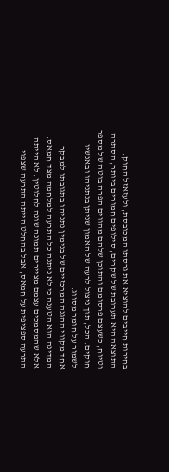בחירות חייבים להוציא את גרסתו המכובסת, ולעזאזל החוק.
התוצאה היא תערובת של שקרים, סילופים חמורים ביותר, הסתרה וטיוח, כשעצם פרסומם והתוכן שלהם מהווים הפרה בוטה של מספר חוקים. הכל, תוך ניצול לרעה של האמון שניתן בנתניהו ובאנשיו לשמור על חומר מסווג.
אחד מקווי ההגנה המרכזיים של בנימין נתניהו בתגובתו למבקר המדינה הוא הטענה כי לא ניתנה כל התרעה למלחמה מצד חמאס. אלא שהמסמכים עצמם מציירים תמונה שונה לחלוטין. לא הייתה התרעה ספציפית על חמאס, אבל בהחלט הייתה התרעה שצפוי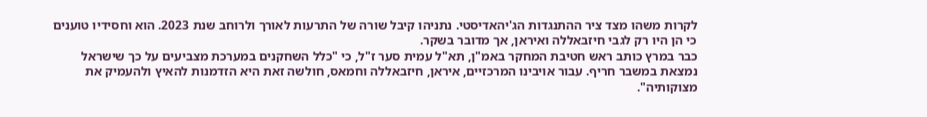לקרות משהו מצד ציר ההתנגדות הג'יהאדיסטי. נתניהו קיבל שורה של התרעות לאורך ולרוחב שנת 2023. הוא וחסידיו טוענים כי הן היו רק לגבי חיזבאללה ואיראן, אך מדובר בשקר.
כבר במרץ כותב ראש חטיבת המחקר באמ"ן, תא"ל עמית סער ז"ל, כי "כלל השחקנים במערכת מצביעים על כך שישראל נמצאת במשבר חריף. עבור אויבינו המרכזיים, איראן, חיזבאללה וחמאס, חולשה זאת היא הזדמנות להאיץ ולהעמיק את מצוקותיה".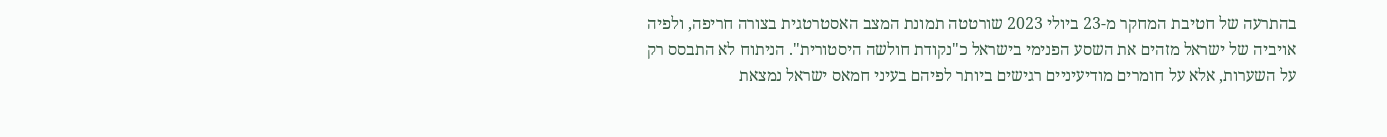בהתרעה של חטיבת המחקר מ-23 ביולי 2023 שורטטה תמונת המצב האסטרטגית בצורה חריפה, ולפיה אויביה של ישראל מזהים את השסע הפנימי בישראל כ"נקודת חולשה היסטורית". הניתוח לא התבסס רק על השערות, אלא על חומרים מודיעיניים רגישים ביותר לפיהם בעיני חמאס ישראל נמצאת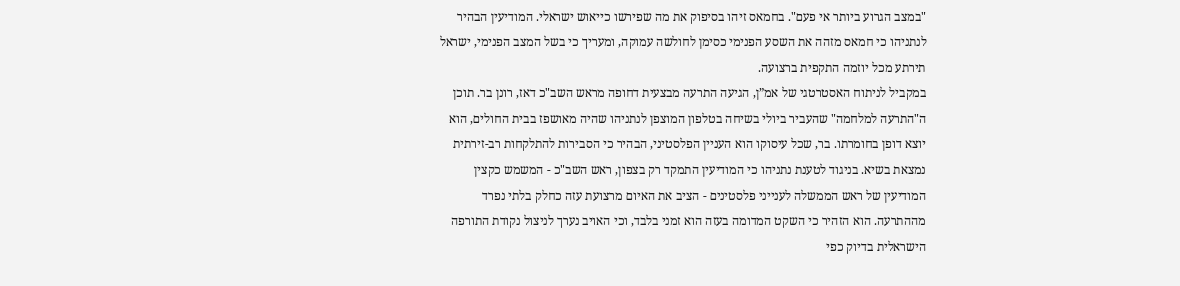"במצב הגרוע ביותר אי פעם". בחמאס זיהו בסיפוק את מה שפירשו כייאוש ישראלי. המודיעין הבהיר לנתניהו כי חמאס מזהה את השסע הפנימי כסימן לחולשה עמוקה, ומעריך כי בשל המצב הפנימי, ישראל תירתע מכל יוזמה התקפית ברצועה.
במקביל לניתוח האסטרטגי של אמ”ן, הגיעה התרעה מבצעית דחופה מראש השב"כ דאז, רונן בר. תוכן ה"התרעה למלחמה" שהעביר ביולי בשיחה בטלפון המוצפן לנתניהו שהיה מאושפז בבית החולים, הוא יוצא דופן בחומרתו. בר, שכל עיסוקו הוא העניין הפלסטיני, הבהיר כי הסבירות להתלקחות רב-זירתית נמצאת בשיא. בניגוד לטענת נתניהו כי המודיעין התמקד רק בצפון, ראש השב"כ - המשמש כקצין המודיעין של ראש הממשלה לענייני פלסטינים - הציב את האיום מרצועת עזה כחלק בלתי נפרד מההתרעה. הוא הזהיר כי השקט המדומה בעזה הוא זמני בלבד, וכי האויב נערך לניצול נקודת התורפה הישראלית בדיוק כפי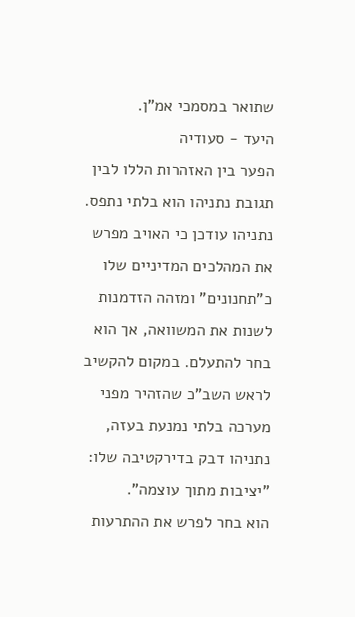שתואר במסמכי אמ"ן.
היעד - סעודיה
הפער בין האזהרות הללו לבין תגובת נתניהו הוא בלתי נתפס. נתניהו עודכן כי האויב מפרש את המהלכים המדיניים שלו כ"תחנונים" ומזהה הזדמנות לשנות את המשוואה, אך הוא בחר להתעלם. במקום להקשיב לראש השב"כ שהזהיר מפני מערכה בלתי נמנעת בעזה, נתניהו דבק בדירקטיבה שלו: "יציבות מתוך עוצמה".
הוא בחר לפרש את ההתרעות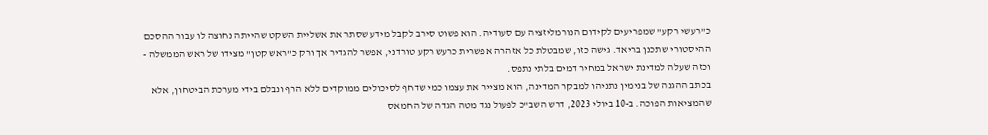כ"רעשי רקע" שמפריעים לקידום הנורמליזציה עם סעודיה. הוא פשוט סירב לקבל מידע שסתר את אשליית השקט שהייתה נחוצה לו עבור ההסכם ההיסטורי שתכנן בריאד. גישה כזו, שמבטלת כל אזהרה אפשרית כרעש רקע טורדני, אפשר להגדיר אך ורק כ"ראש קטן" מצידו של ראש הממשלה - וכזה שעלה למדינת ישראל במחיר דמים בלתי נתפס.
בכתב ההגנה של בנימין נתניהו למבקר המדינה, הוא מצייר את עצמו כמי שדחף לסיכולים ממוקדים ללא הרף ונבלם בידי מערכת הביטחון, אלא שהמציאות הפוכה. ב-10 ביולי 2023, דרש השב"כ לפעול נגד מטה הגדה של החמאס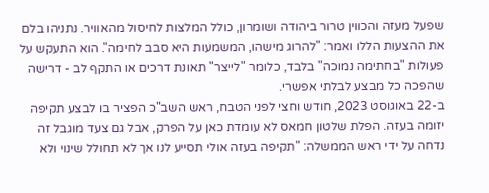שפעל מעזה והכווין טרור ביהודה ושומרון, כולל המלצות לחיסול מהאוויר. נתניהו בלם את ההצעות הללו ואמר: "להרוג מישהו, המשמעות היא סבב לחימה". הוא התעקש על פעולות "בחתימה נמוכה" בלבד, כלומר "לייצר" תאונת דרכים או התקף לב - דרישה שהפכה כל מבצע לבלתי אפשרי.
ב-22 באוגוסט 2023, חודש וחצי לפני הטבח, ראש השב"כ הפציר בו לבצע תקיפה יזומה בעזה. הפלת שלטון חמאס לא עומדת כאן על הפרק, אבל גם צעד מוגבל זה נדחה על ידי ראש הממשלה: "תקיפה בעזה אולי תסייע לנו אך לא תחולל שינוי ולא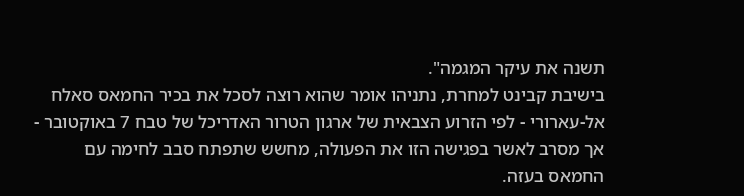תשנה את עיקר המגמה".
בישיבת קבינט למחרת, נתניהו אומר שהוא רוצה לסכל את בכיר החמאס סאלח אל-עארורי - לפי הזרוע הצבאית של ארגון הטרור האדריכל של טבח 7 באוקטובר - אך מסרב לאשר בפגישה הזו את הפעולה, מחשש שתפתח סבב לחימה עם החמאס בעזה.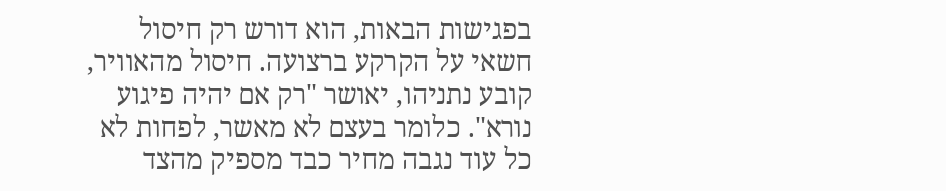בפגישות הבאות, הוא דורש רק חיסול חשאי על הקרקע ברצועה. חיסול מהאוויר, קובע נתניהו, יאושר "רק אם יהיה פיגוע נורא". כלומר בעצם לא מאשר, לפחות לא כל עוד נגבה מחיר כבד מספיק מהצד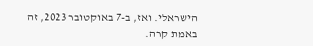הישראלי. ואז, ב-7 באוקטובר 2023, זה באמת קרה.